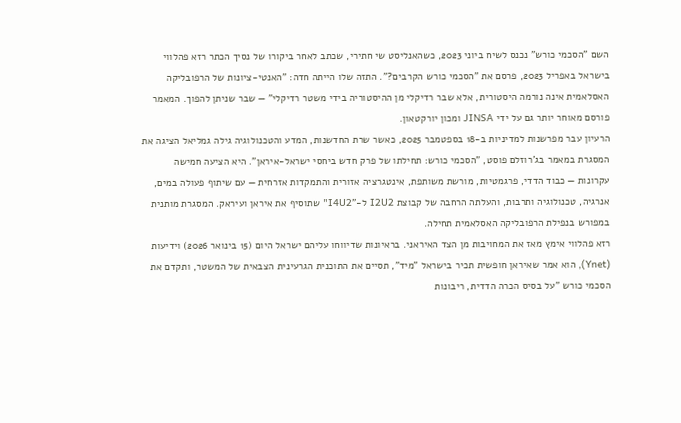השם "הסכמי כורש" נכנס לשיח ביוני 2023, כשהאנליסט שי חתירי, שכתב לאחר ביקורו של נסיך הכתר רזא פהלווי בישראל באפריל 2023, פרסם את "הסכמי כורש הקרבים?". התזה שלו הייתה חדה: "האנטי-ציונות של הרפובליקה האסלאמית אינה נורמה היסטורית, אלא שבר רדיקלי מן ההיסטוריה בידי משטר רדיקלי" — שבר שניתן להפוך. המאמר פורסם מאוחר יותר גם על ידי JINSA ומכון יורקטאון.
הרעיון עבר מפרשנות למדיניות ב-18 בספטמבר 2025, כאשר שרת החדשנות, המדע והטכנולוגיה גילה גמליאל הציגה את המסגרת במאמר בג'רוזלם פוסט, "הסכמי כורש: תחילתו של פרק חדש ביחסי ישראל-איראן". היא הציעה חמישה עקרונות — כבוד הדדי, פרגמטיות, מורשת משותפת, אינטגרציה אזורית והתמקדות אזרחית — עם שיתוף פעולה במים, אנרגיה, טכנולוגיה ותרבות, והעלתה הרחבה של קבוצת I2U2 ל-"I4U2" שתוסיף את איראן ועיראק. המסגרת מותנית במפורש בנפילת הרפובליקה האסלאמית תחילה.
רזא פהלווי אימץ מאז את המחויבות מן הצד האיראני. בראיונות שדיווחו עליהם ישראל היום (15 בינואר 2026) וידיעות (Ynet), הוא אמר שאיראן חופשית תכיר בישראל "מיד", תסיים את התוכנית הגרעינית הצבאית של המשטר, ותקדם את הסכמי כורש "על בסיס הכרה הדדית, ריבונות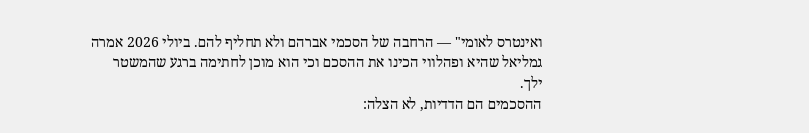ואינטרס לאומי" — הרחבה של הסכמי אברהם ולא תחליף להם. ביולי 2026 אמרה גמליאל שהיא ופהלווי הכינו את ההסכם וכי הוא מוכן לחתימה ברגע שהמשטר ילך.
ההסכמים הם הדדיות, לא הצלה: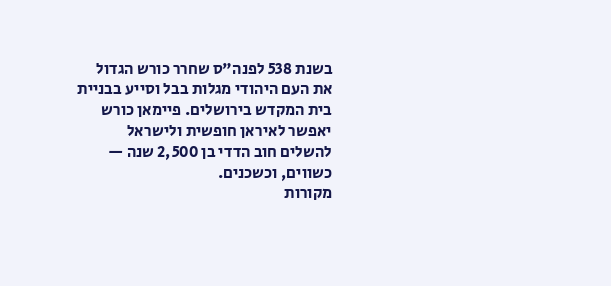בשנת 538 לפנה"ס שחרר כורש הגדול את העם היהודי מגלות בבל וסייע בבניית בית המקדש בירושלים. פיימאן כורש יאפשר לאיראן חופשית ולישראל להשלים חוב הדדי בן 2,500 שנה — כשווים, וכשכנים.
מקורות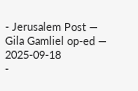- Jerusalem Post — Gila Gamliel op-ed — 2025-09-18
-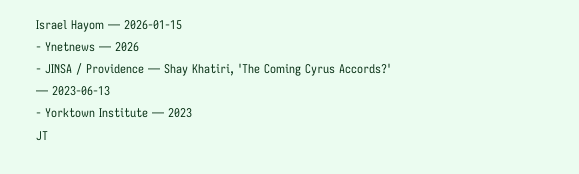Israel Hayom — 2026-01-15
- Ynetnews — 2026
- JINSA / Providence — Shay Khatiri, 'The Coming Cyrus Accords?' — 2023-06-13
- Yorktown Institute — 2023
JT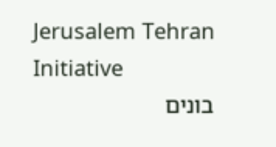Jerusalem Tehran Initiative
בונים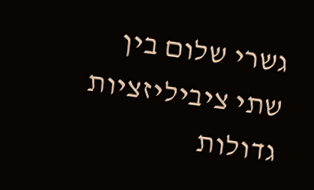גשרי שלום בין שתי ציביליזציות גדולות